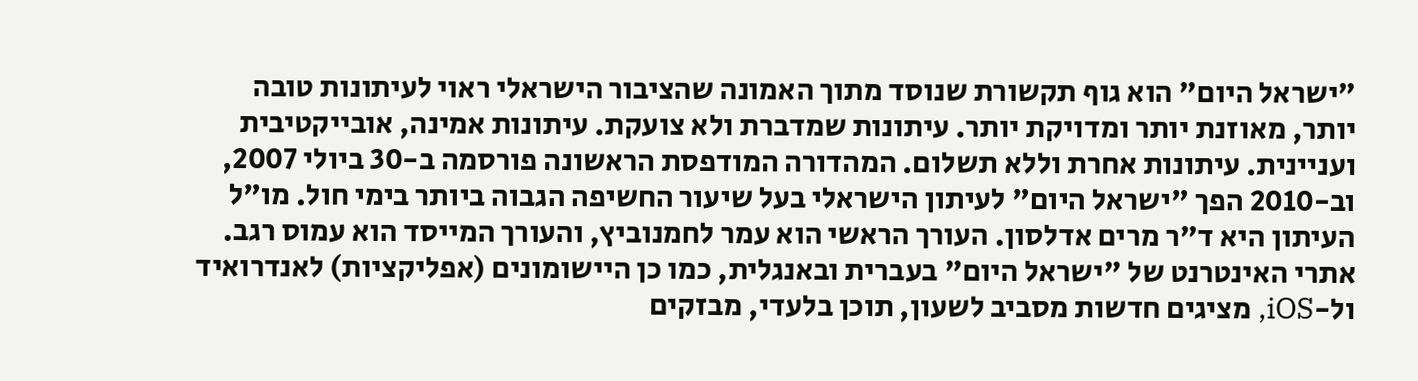"ישראל היום" הוא גוף תקשורת שנוסד מתוך האמונה שהציבור הישראלי ראוי לעיתונות טובה יותר, מאוזנת יותר ומדויקת יותר. עיתונות שמדברת ולא צועקת. עיתונות אמינה, אובייקטיבית ועניינית. עיתונות אחרת וללא תשלום. המהדורה המודפסת הראשונה פורסמה ב-30 ביולי 2007, וב-2010 הפך "ישראל היום" לעיתון הישראלי בעל שיעור החשיפה הגבוה ביותר בימי חול. מו"ל העיתון היא ד"ר מרים אדלסון. העורך הראשי הוא עמר לחמנוביץ, והעורך המייסד הוא עמוס רגב. אתרי האינטרנט של "ישראל היום" בעברית ובאנגלית, כמו כן היישומונים (אפליקציות) לאנדרואיד ול-iOS, מציגים חדשות מסביב לשעון, תוכן בלעדי, מבזקים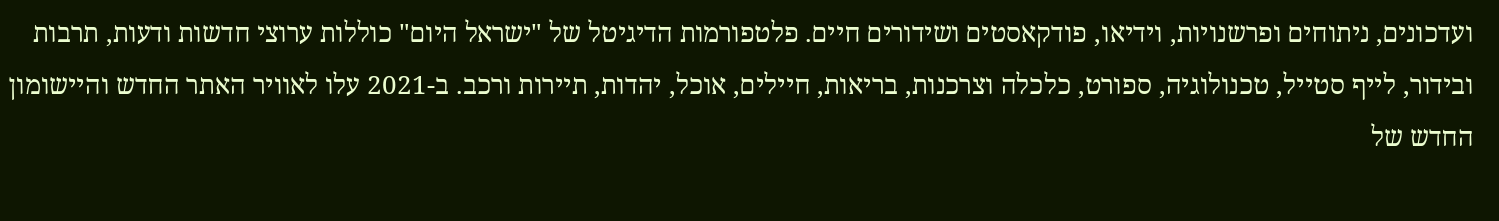ועדכונים, ניתוחים ופרשנויות, וידיאו, פודקאסטים ושידורים חיים. פלטפורמות הדיגיטל של "ישראל היום" כוללות ערוצי חדשות ודעות, תרבות ובידור, לייף סטייל, טכנולוגיה, ספורט, כלכלה וצרכנות, בריאות, חיילים, אוכל, יהדות, תיירות ורכב. ב-2021 עלו לאוויר האתר החדש והיישומון החדש של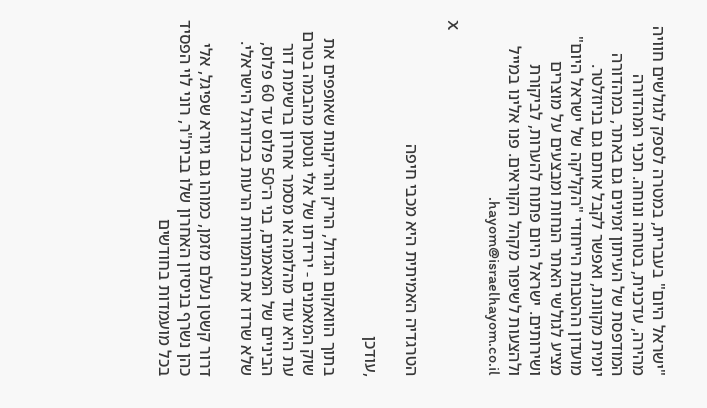"ישראל היום" בעברית, במטרה לספק לגולשים חוויה מהירה, עדכנית, בטוחה ונוחה. תכני המהדורה המודפסת של העיתון זמינים גם באתר, במהדורה יומית מקוונת, ואפשר לקבל אותם גם בניוזלטר. מועדון ההטבות הייחודי "הקליקה של ישראל היום" מציע לגולשי האתר הנחות ומבצעים על מוצרים ושירותים. ישראל היום פתוח להערות, לביקורת ולהצעות לשיפור מקהל הקוראים. פנו אלינו במייל hayom@israelhayom.co.il.

X

הטרגדיה האמיתית היא מכבי חיפה

,עודכן

בתוך הוואקום הגדול, הריק והריקנות שאופפים את שוק המאמנים - ירידתו של אלי גוטמן מהבמה בטרם עת היא עוד מהלומה או מסמר אחרון ברשימת דור הביניים של המאמנים, בני ה־50 פלוס עד 60 פלוס, שלא שרדו את התמורות הרעות בכדורגל הישראלי.

דרור קשטן נעלם מזמן, כמוהו גם גיורא שפיגל, אלי כהן נשרף בניסיון האחרון שלו בבית"ר, רוני לוי הפסיד בכל מועמדות בחודשים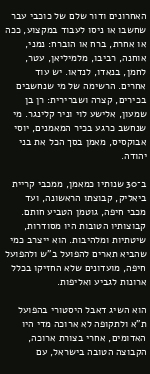האחרונים ודור שלם של כוכבי עבר שחשבו או ניסו לעבוד במקצוע, ככה או אחרת, ברח או הוברח: נמני, אוחנה, רביבו, מלמיליאן, עטר, לחמן, בנאדו, לנדאו. יש עוד אחרים. הרשימה של מי שנחשבים בכירים, קצרה ושברירית: רן בן שמעון, אלישע לוי וניר קלינגר. מי שנחשב כרגע בכיר המאמנים, יוסי אבוקסיס, מאמן בסך הכל את בני יהודה.

ב־30 שנותיו כמאמן, ממכבי קריית ביאליק, קבוצתו הראשונה, ועד מכבי חיפה, גוטמן הטביע חותם. קבוצותיו הטובות היו מסודרות, שיטתיות ומלהיבות. הוא ייצרב כמי שהביא תארים להפועל ב"ש ולהפועל חיפה, מועדונים שלא החזיקו בכלל ארונות לגביע ואליפות.

הוא השיג דאבל היסטורי בהפועל ת"א ולתקופה לא ארוכה מדי היו האדומים, אחרי בצורת ארוכה, הקבוצה הטובה בישראל, עם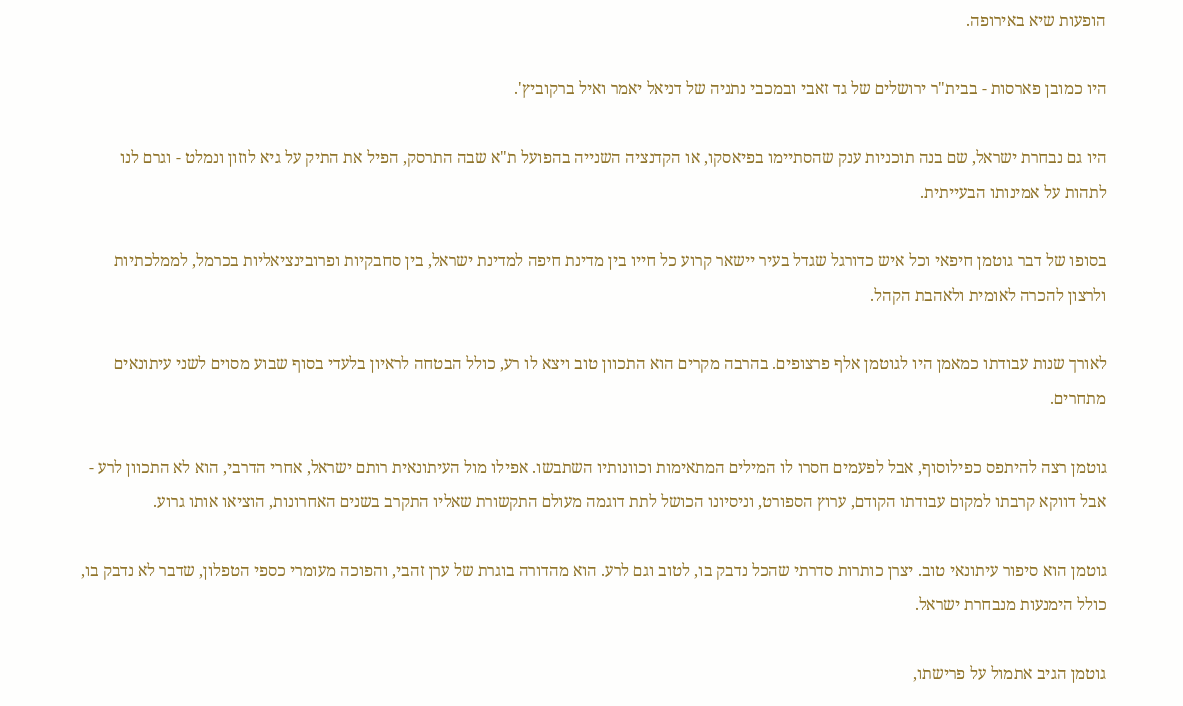הופעות שיא באירופה.

היו כמובן פארסות - בבית"ר ירושלים של גד זאבי ובמכבי נתניה של דניאל יאמר ואיל ברקוביץ'.

היו גם נבחרת ישראל, שם בנה תוכניות ענק שהסתיימו בפיאסקו, או הקדנציה השנייה בהפועל ת"א שבה התרסק, הפיל את התיק על גיא לוזון ונמלט - וגרם לנו לתהות על אמינותו הבעייתית.

בסופו של דבר גוטמן חיפאי וכל איש כדורגל שגדל בעיר יישאר קרוע כל חייו בין מדינת חיפה למדינת ישראל, בין סחבקיות ופרובינציאליות בכרמל, לממלכתיות ולרצון להכרה לאומית ולאהבת הקהל.

לאורך שנות עבודתו כמאמן היו לגוטמן אלף פרצופים. בהרבה מקרים הוא התכוון טוב ויצא לו רע, כולל הבטחה לראיון בלעדי בסוף שבוע מסוים לשני עיתונאים מתחרים.

גוטמן רצה להיתפס כפילוסוף, אבל לפעמים חסרו לו המילים המתאימות וכוונותיו השתבשו. אפילו מול העיתונאית רותם ישראל, אחרי הדרבי, הוא לא התכוון לרע - אבל דווקא קרבתו למקום עבודתו הקודם, ערוץ הספורט, וניסיונו הכושל לתת דוגמה מעולם התקשורת שאליו התקרב בשנים האחרונות, הוציאו אותו גרוע.

גוטמן הוא סיפור עיתונאי טוב. יצרן כותרות סדרתי שהכל נדבק בו, לטוב וגם לרע. הוא מהדורה בוגרת של ערן זהבי, והפוכה מעומרי כספי הטפלון, שדבר לא נדבק בו, כולל הימנעות מנבחרת ישראל.

גוטמן הגיב אתמול על פרישתו,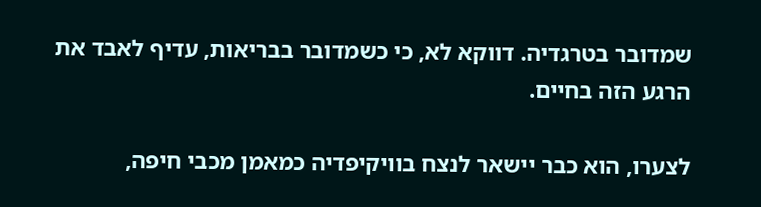שמדובר בטרגדיה. דווקא לא, כי כשמדובר בבריאות, עדיף לאבד את הרגע הזה בחיים.

לצערו, הוא כבר יישאר לנצח בוויקיפדיה כמאמן מכבי חיפה,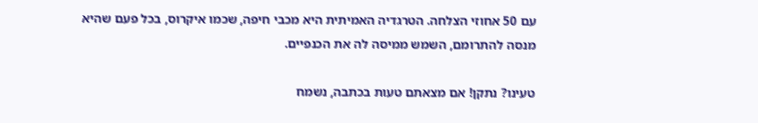עם 50 אחוזי הצלחה. הטרגדיה האמיתית היא מכבי חיפה, שכמו איקרוס, בכל פעם שהיא מנסה להתרומם, השמש ממיסה לה את הכנפיים.

טעינו? נתקן! אם מצאתם טעות בכתבה, נשמח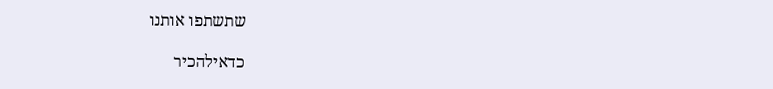שתשתפו אותנו

כדאילהכיר